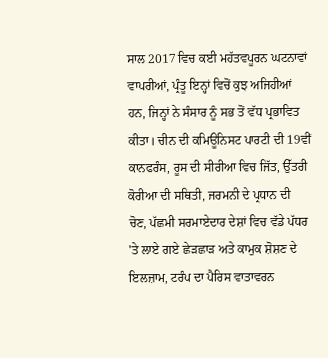ਸਾਲ 2017 ਵਿਚ ਕਈ ਮਹੱਤਵਪੂਰਨ ਘਟਨਾਵਾਂ ਵਾਪਰੀਆਂ, ਪ੍ਰੰਤੂ ਇਨ੍ਹਾਂ ਵਿਚੋਂ ਕੁਝ ਅਜਿਹੀਆਂ ਹਨ, ਜਿਨ੍ਹਾਂ ਨੇ ਸੰਸਾਰ ਨੂੰ ਸਭ ਤੋਂ ਵੱਧ ਪ੍ਰਭਾਵਿਤ ਕੀਤਾ। ਚੀਨ ਦੀ ਕਮਿਊਨਿਸਟ ਪਾਰਟੀ ਦੀ 19ਵੀਂ ਕਾਨਫਰੰਸ, ਰੂਸ ਦੀ ਸੀਰੀਆ ਵਿਚ ਜਿੱਤ, ਉੱਤਰੀ ਕੋਰੀਆ ਦੀ ਸਥਿਤੀ, ਜਰਮਨੀ ਦੇ ਪ੍ਰਧਾਨ ਦੀ ਚੋਣ, ਪੱਛਮੀ ਸਰਮਾਏਦਾਰ ਦੇਸ਼ਾਂ ਵਿਚ ਵੱਡੇ ਪੱਧਰ 'ਤੇ ਲਾਏ ਗਏ ਛੇੜਛਾੜ ਅਤੇ ਕਾਮੁਕ ਸ਼ੋਸ਼ਣ ਦੇ ਇਲਜ਼ਾਮ, ਟਰੰਪ ਦਾ ਪੈਰਿਸ ਵਾਤਾਵਰਨ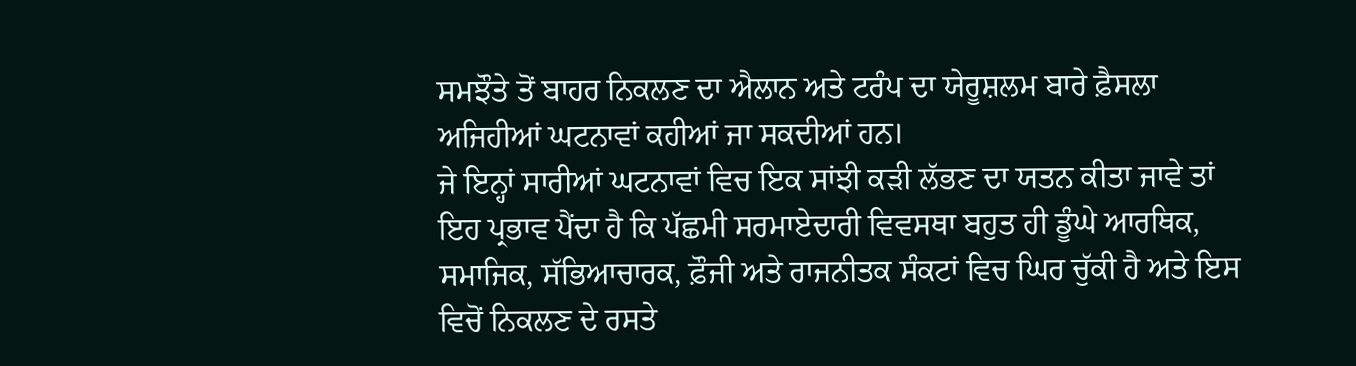ਸਮਝੌਤੇ ਤੋਂ ਬਾਹਰ ਨਿਕਲਣ ਦਾ ਐਲਾਨ ਅਤੇ ਟਰੰਪ ਦਾ ਯੇਰੂਸ਼ਲਮ ਬਾਰੇ ਫ਼ੈਸਲਾ ਅਜਿਹੀਆਂ ਘਟਨਾਵਾਂ ਕਹੀਆਂ ਜਾ ਸਕਦੀਆਂ ਹਨ।
ਜੇ ਇਨ੍ਹਾਂ ਸਾਰੀਆਂ ਘਟਨਾਵਾਂ ਵਿਚ ਇਕ ਸਾਂਝੀ ਕੜੀ ਲੱਭਣ ਦਾ ਯਤਨ ਕੀਤਾ ਜਾਵੇ ਤਾਂ ਇਹ ਪ੍ਰਭਾਵ ਪੈਂਦਾ ਹੈ ਕਿ ਪੱਛਮੀ ਸਰਮਾਏਦਾਰੀ ਵਿਵਸਥਾ ਬਹੁਤ ਹੀ ਡੂੰਘੇ ਆਰਥਿਕ, ਸਮਾਜਿਕ, ਸੱਭਿਆਚਾਰਕ, ਫ਼ੌਜੀ ਅਤੇ ਰਾਜਨੀਤਕ ਸੰਕਟਾਂ ਵਿਚ ਘਿਰ ਚੁੱਕੀ ਹੈ ਅਤੇ ਇਸ ਵਿਚੋਂ ਨਿਕਲਣ ਦੇ ਰਸਤੇ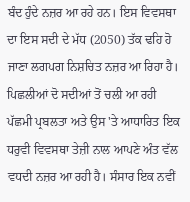ਬੰਦ ਹੁੰਦੇ ਨਜ਼ਰ ਆ ਰਹੇ ਹਨ। ਇਸ ਵਿਵਸਥਾ ਦਾ ਇਸ ਸਦੀ ਦੇ ਮੱਧ (2050) ਤੱਕ ਢਹਿ ਹੋ ਜਾਣਾ ਲਗਪਗ ਨਿਸ਼ਚਿਤ ਨਜ਼ਰ ਆ ਰਿਹਾ ਹੈ। ਪਿਛਲੀਆਂ ਦੋ ਸਦੀਆਂ ਤੋਂ ਚਲੀ ਆ ਰਹੀ ਪੱਛਮੀ ਪ੍ਰਬਲਤਾ ਅਤੇ ਉਸ 'ਤੇ ਆਧਾਰਿਤ ਇਕ ਧਰੁਵੀ ਵਿਵਸਥਾ ਤੇਜ਼ੀ ਨਾਲ ਆਪਣੇ ਅੰਤ ਵੱਲ ਵਧਦੀ ਨਜ਼ਰ ਆ ਰਹੀ ਹੈ। ਸੰਸਾਰ ਇਕ ਨਵੀਂ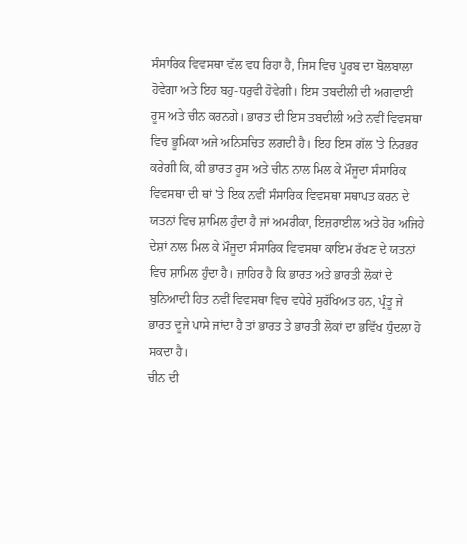ਸੰਸਾਰਿਕ ਵਿਵਸਥਾ ਵੱਲ ਵਧ ਰਿਹਾ ਹੈ, ਜਿਸ ਵਿਚ ਪੂਰਬ ਦਾ ਬੋਲਬਾਲਾ ਹੋਵੇਗਾ ਅਤੇ ਇਹ ਬਹੁ-ਧਰੁਵੀ ਹੋਵੇਗੀ। ਇਸ ਤਬਦੀਲੀ ਦੀ ਅਗਵਾਈ ਰੂਸ ਅਤੇ ਚੀਨ ਕਰਨਗੇ। ਭਾਰਤ ਦੀ ਇਸ ਤਬਦੀਲੀ ਅਤੇ ਨਵੀਂ ਵਿਵਸਥਾ ਵਿਚ ਭੂਮਿਕਾ ਅਜੇ ਅਨਿਸਚਿਤ ਲਗਦੀ ਹੈ। ਇਹ ਇਸ ਗੱਲ 'ਤੇ ਨਿਰਭਰ ਕਰੇਗੀ ਕਿ, ਕੀ ਭਾਰਤ ਰੂਸ ਅਤੇ ਚੀਨ ਨਾਲ ਮਿਲ ਕੇ ਮੌਜੂਦਾ ਸੰਸਾਰਿਕ ਵਿਵਸਥਾ ਦੀ ਥਾਂ 'ਤੇ ਇਕ ਨਵੀਂ ਸੰਸਾਰਿਕ ਵਿਵਸਥਾ ਸਥਾਪਤ ਕਰਨ ਦੇ ਯਤਨਾਂ ਵਿਚ ਸ਼ਾਮਿਲ ਹੁੰਦਾ ਹੈ ਜਾਂ ਅਮਰੀਕਾ, ਇਜ਼ਰਾਈਲ ਅਤੇ ਹੋਰ ਅਜਿਹੇ ਦੇਸ਼ਾਂ ਨਾਲ ਮਿਲ ਕੇ ਮੌਜੂਦਾ ਸੰਸਾਰਿਕ ਵਿਵਸਥਾ ਕਾਇਮ ਰੱਖਣ ਦੇ ਯਤਨਾਂ ਵਿਚ ਸ਼ਾਮਿਲ ਹੁੰਦਾ ਹੈ। ਜ਼ਾਹਿਰ ਹੈ ਕਿ ਭਾਰਤ ਅਤੇ ਭਾਰਤੀ ਲੋਕਾਂ ਦੇ ਬੁਨਿਆਦੀ ਹਿਤ ਨਵੀਂ ਵਿਵਸਥਾ ਵਿਚ ਵਧੇਰੇ ਸੁਰੱਖਿਅਤ ਹਨ, ਪ੍ਰੰਤੂ ਜੇ ਭਾਰਤ ਦੂਜੇ ਪਾਸੇ ਜਾਂਦਾ ਹੈ ਤਾਂ ਭਾਰਤ ਤੇ ਭਾਰਤੀ ਲੋਕਾਂ ਦਾ ਭਵਿੱਖ ਧੁੰਦਲਾ ਹੋ ਸਕਦਾ ਹੈ।
ਚੀਨ ਦੀ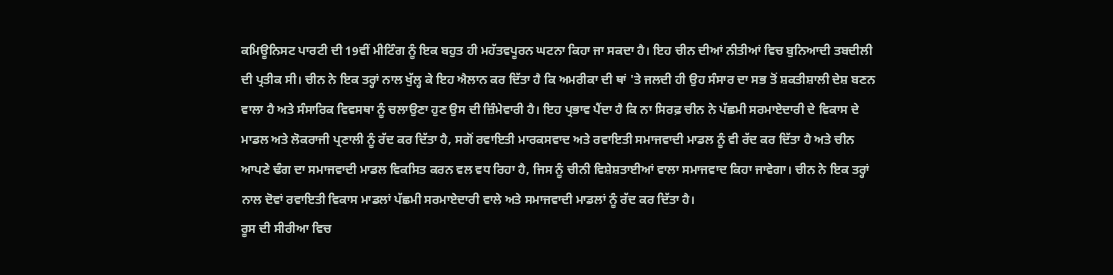ਕਮਿਊਨਿਸਟ ਪਾਰਟੀ ਦੀ 19ਵੀਂ ਮੀਟਿੰਗ ਨੂੰ ਇਕ ਬਹੁਤ ਹੀ ਮਹੱਤਵਪੂਰਨ ਘਟਨਾ ਕਿਹਾ ਜਾ ਸਕਦਾ ਹੈ। ਇਹ ਚੀਨ ਦੀਆਂ ਨੀਤੀਆਂ ਵਿਚ ਬੁਨਿਆਦੀ ਤਬਦੀਲੀ ਦੀ ਪ੍ਰਤੀਕ ਸੀ। ਚੀਨ ਨੇ ਇਕ ਤਰ੍ਹਾਂ ਨਾਲ ਖੁੱਲ੍ਹ ਕੇ ਇਹ ਐਲਾਨ ਕਰ ਦਿੱਤਾ ਹੈ ਕਿ ਅਮਰੀਕਾ ਦੀ ਥਾਂ 'ਤੇ ਜਲਦੀ ਹੀ ਉਹ ਸੰਸਾਰ ਦਾ ਸਭ ਤੋਂ ਸ਼ਕਤੀਸ਼ਾਲੀ ਦੇਸ਼ ਬਣਨ ਵਾਲਾ ਹੈ ਅਤੇ ਸੰਸਾਰਿਕ ਵਿਵਸਥਾ ਨੂੰ ਚਲਾਉਣਾ ਹੁਣ ਉਸ ਦੀ ਜ਼ਿੰਮੇਵਾਰੀ ਹੈ। ਇਹ ਪ੍ਰਭਾਵ ਪੈਂਦਾ ਹੈ ਕਿ ਨਾ ਸਿਰਫ਼ ਚੀਨ ਨੇ ਪੱਛਮੀ ਸਰਮਾਏਦਾਰੀ ਦੇ ਵਿਕਾਸ ਦੇ ਮਾਡਲ ਅਤੇ ਲੋਕਰਾਜੀ ਪ੍ਰਣਾਲੀ ਨੂੰ ਰੱਦ ਕਰ ਦਿੱਤਾ ਹੈ, ਸਗੋਂ ਰਵਾਇਤੀ ਮਾਰਕਸਵਾਦ ਅਤੇ ਰਵਾਇਤੀ ਸਮਾਜਵਾਦੀ ਮਾਡਲ ਨੂੰ ਵੀ ਰੱਦ ਕਰ ਦਿੱਤਾ ਹੈ ਅਤੇ ਚੀਨ ਆਪਣੇ ਢੰਗ ਦਾ ਸਮਾਜਵਾਦੀ ਮਾਡਲ ਵਿਕਸਿਤ ਕਰਨ ਵਲ ਵਧ ਰਿਹਾ ਹੈ, ਜਿਸ ਨੂੰ ਚੀਨੀ ਵਿਸ਼ੇਸ਼ਤਾਈਆਂ ਵਾਲਾ ਸਮਾਜਵਾਦ ਕਿਹਾ ਜਾਵੇਗਾ। ਚੀਨ ਨੇ ਇਕ ਤਰ੍ਹਾਂ ਨਾਲ ਦੋਵਾਂ ਰਵਾਇਤੀ ਵਿਕਾਸ ਮਾਡਲਾਂ ਪੱਛਮੀ ਸਰਮਾਏਦਾਰੀ ਵਾਲੇ ਅਤੇ ਸਮਾਜਵਾਦੀ ਮਾਡਲਾਂ ਨੂੰ ਰੱਦ ਕਰ ਦਿੱਤਾ ਹੈ।
ਰੂਸ ਦੀ ਸੀਰੀਆ ਵਿਚ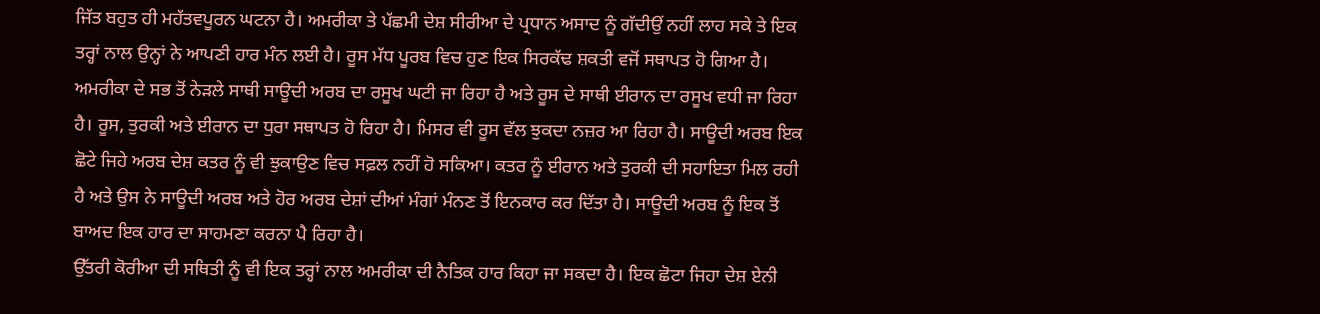ਜਿੱਤ ਬਹੁਤ ਹੀ ਮਹੱਤਵਪੂਰਨ ਘਟਨਾ ਹੈ। ਅਮਰੀਕਾ ਤੇ ਪੱਛਮੀ ਦੇਸ਼ ਸੀਰੀਆ ਦੇ ਪ੍ਰਧਾਨ ਅਸਾਦ ਨੂੰ ਗੱਦੀਉਂ ਨਹੀਂ ਲਾਹ ਸਕੇ ਤੇ ਇਕ ਤਰ੍ਹਾਂ ਨਾਲ ਉਨ੍ਹਾਂ ਨੇ ਆਪਣੀ ਹਾਰ ਮੰਨ ਲਈ ਹੈ। ਰੂਸ ਮੱਧ ਪੂਰਬ ਵਿਚ ਹੁਣ ਇਕ ਸਿਰਕੱਢ ਸ਼ਕਤੀ ਵਜੋਂ ਸਥਾਪਤ ਹੋ ਗਿਆ ਹੈ। ਅਮਰੀਕਾ ਦੇ ਸਭ ਤੋਂ ਨੇੜਲੇ ਸਾਥੀ ਸਾਊਦੀ ਅਰਬ ਦਾ ਰਸੂਖ ਘਟੀ ਜਾ ਰਿਹਾ ਹੈ ਅਤੇ ਰੂਸ ਦੇ ਸਾਥੀ ਈਰਾਨ ਦਾ ਰਸੂਖ ਵਧੀ ਜਾ ਰਿਹਾ ਹੈ। ਰੂਸ, ਤੁਰਕੀ ਅਤੇ ਈਰਾਨ ਦਾ ਧੁਰਾ ਸਥਾਪਤ ਹੋ ਰਿਹਾ ਹੈ। ਮਿਸਰ ਵੀ ਰੂਸ ਵੱਲ ਝੁਕਦਾ ਨਜ਼ਰ ਆ ਰਿਹਾ ਹੈ। ਸਾਊਦੀ ਅਰਬ ਇਕ ਛੋਟੇ ਜਿਹੇ ਅਰਬ ਦੇਸ਼ ਕਤਰ ਨੂੰ ਵੀ ਝੁਕਾਉਣ ਵਿਚ ਸਫ਼ਲ ਨਹੀਂ ਹੋ ਸਕਿਆ। ਕਤਰ ਨੂੰ ਈਰਾਨ ਅਤੇ ਤੁਰਕੀ ਦੀ ਸਹਾਇਤਾ ਮਿਲ ਰਹੀ ਹੈ ਅਤੇ ਉਸ ਨੇ ਸਾਊਦੀ ਅਰਬ ਅਤੇ ਹੋਰ ਅਰਬ ਦੇਸ਼ਾਂ ਦੀਆਂ ਮੰਗਾਂ ਮੰਨਣ ਤੋਂ ਇਨਕਾਰ ਕਰ ਦਿੱਤਾ ਹੈ। ਸਾਊਦੀ ਅਰਬ ਨੂੰ ਇਕ ਤੋਂ ਬਾਅਦ ਇਕ ਹਾਰ ਦਾ ਸਾਹਮਣਾ ਕਰਨਾ ਪੈ ਰਿਹਾ ਹੈ।
ਉੱਤਰੀ ਕੋਰੀਆ ਦੀ ਸਥਿਤੀ ਨੂੰ ਵੀ ਇਕ ਤਰ੍ਹਾਂ ਨਾਲ ਅਮਰੀਕਾ ਦੀ ਨੈਤਿਕ ਹਾਰ ਕਿਹਾ ਜਾ ਸਕਦਾ ਹੈ। ਇਕ ਛੋਟਾ ਜਿਹਾ ਦੇਸ਼ ਏਨੀ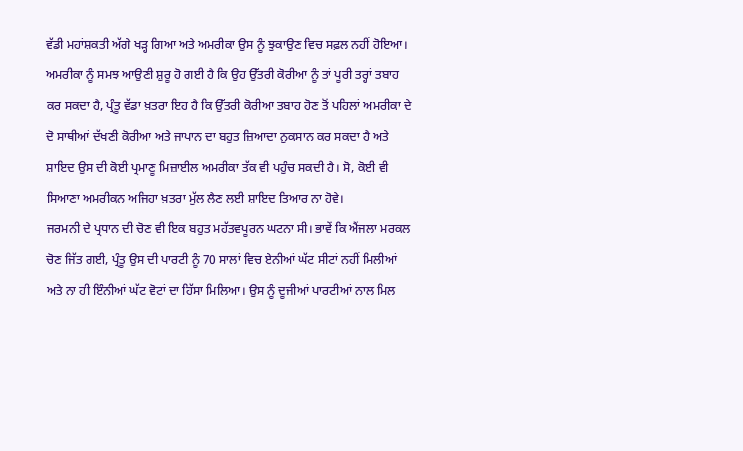ਵੱਡੀ ਮਹਾਂਸ਼ਕਤੀ ਅੱਗੇ ਖੜ੍ਹ ਗਿਆ ਅਤੇ ਅਮਰੀਕਾ ਉਸ ਨੂੰ ਝੁਕਾਉਣ ਵਿਚ ਸਫ਼ਲ ਨਹੀਂ ਹੋਇਆ। ਅਮਰੀਕਾ ਨੂੰ ਸਮਝ ਆਉਣੀ ਸ਼ੁਰੂ ਹੋ ਗਈ ਹੈ ਕਿ ਉਹ ਉੱਤਰੀ ਕੋਰੀਆ ਨੂੰ ਤਾਂ ਪੂਰੀ ਤਰ੍ਹਾਂ ਤਬਾਹ ਕਰ ਸਕਦਾ ਹੈ, ਪ੍ਰੰਤੂ ਵੱਡਾ ਖ਼ਤਰਾ ਇਹ ਹੈ ਕਿ ਉੱਤਰੀ ਕੋਰੀਆ ਤਬਾਹ ਹੋਣ ਤੋਂ ਪਹਿਲਾਂ ਅਮਰੀਕਾ ਦੇ ਦੋ ਸਾਥੀਆਂ ਦੱਖਣੀ ਕੋਰੀਆ ਅਤੇ ਜਾਪਾਨ ਦਾ ਬਹੁਤ ਜ਼ਿਆਦਾ ਨੁਕਸਾਨ ਕਰ ਸਕਦਾ ਹੈ ਅਤੇ ਸ਼ਾਇਦ ਉਸ ਦੀ ਕੋਈ ਪ੍ਰਮਾਣੂ ਮਿਜ਼ਾਈਲ ਅਮਰੀਕਾ ਤੱਕ ਵੀ ਪਹੁੰਚ ਸਕਦੀ ਹੈ। ਸੋ, ਕੋਈ ਵੀ ਸਿਆਣਾ ਅਮਰੀਕਨ ਅਜਿਹਾ ਖ਼ਤਰਾ ਮੁੱਲ ਲੈਣ ਲਈ ਸ਼ਾਇਦ ਤਿਆਰ ਨਾ ਹੋਵੇ।
ਜਰਮਨੀ ਦੇ ਪ੍ਰਧਾਨ ਦੀ ਚੋਣ ਵੀ ਇਕ ਬਹੁਤ ਮਹੱਤਵਪੂਰਨ ਘਟਨਾ ਸੀ। ਭਾਵੇਂ ਕਿ ਐਂਜਲਾ ਮਰਕਲ ਚੋਣ ਜਿੱਤ ਗਈ, ਪ੍ਰੰਤੂ ਉਸ ਦੀ ਪਾਰਟੀ ਨੂੰ 70 ਸਾਲਾਂ ਵਿਚ ਏਨੀਆਂ ਘੱਟ ਸੀਟਾਂ ਨਹੀਂ ਮਿਲੀਆਂ ਅਤੇ ਨਾ ਹੀ ਇੰਨੀਆਂ ਘੱਟ ਵੋਟਾਂ ਦਾ ਹਿੱਸਾ ਮਿਲਿਆ। ਉਸ ਨੂੰ ਦੂਜੀਆਂ ਪਾਰਟੀਆਂ ਨਾਲ ਮਿਲ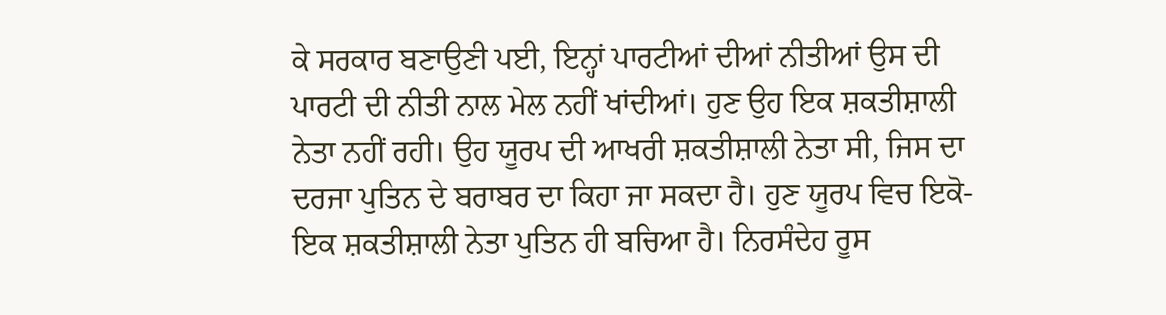ਕੇ ਸਰਕਾਰ ਬਣਾਉਣੀ ਪਈ, ਇਨ੍ਹਾਂ ਪਾਰਟੀਆਂ ਦੀਆਂ ਨੀਤੀਆਂ ਉਸ ਦੀ ਪਾਰਟੀ ਦੀ ਨੀਤੀ ਨਾਲ ਮੇਲ ਨਹੀਂ ਖਾਂਦੀਆਂ। ਹੁਣ ਉਹ ਇਕ ਸ਼ਕਤੀਸ਼ਾਲੀ ਨੇਤਾ ਨਹੀਂ ਰਹੀ। ਉਹ ਯੂਰਪ ਦੀ ਆਖਰੀ ਸ਼ਕਤੀਸ਼ਾਲੀ ਨੇਤਾ ਸੀ, ਜਿਸ ਦਾ ਦਰਜਾ ਪੁਤਿਨ ਦੇ ਬਰਾਬਰ ਦਾ ਕਿਹਾ ਜਾ ਸਕਦਾ ਹੈ। ਹੁਣ ਯੂਰਪ ਵਿਚ ਇਕੋ-ਇਕ ਸ਼ਕਤੀਸ਼ਾਲੀ ਨੇਤਾ ਪੁਤਿਨ ਹੀ ਬਚਿਆ ਹੈ। ਨਿਰਸੰਦੇਹ ਰੂਸ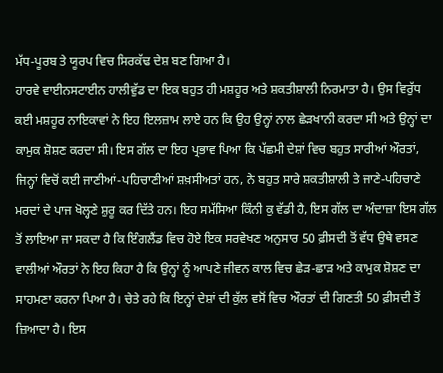ਮੱਧ-ਪੂਰਬ ਤੇ ਯੂਰਪ ਵਿਚ ਸਿਰਕੱਢ ਦੇਸ਼ ਬਣ ਗਿਆ ਹੈ।
ਹਾਰਵੇ ਵਾਈਨਸਟਾਈਨ ਹਾਲੀਵੁੱਡ ਦਾ ਇਕ ਬਹੁਤ ਹੀ ਮਸ਼ਹੂਰ ਅਤੇ ਸ਼ਕਤੀਸ਼ਾਲੀ ਨਿਰਮਾਤਾ ਹੈ। ਉਸ ਵਿਰੁੱਧ ਕਈ ਮਸ਼ਹੂਰ ਨਾਇਕਾਵਾਂ ਨੇ ਇਹ ਇਲਜ਼ਾਮ ਲਾਏ ਹਨ ਕਿ ਉਹ ਉਨ੍ਹਾਂ ਨਾਲ ਛੇੜਖਾਨੀ ਕਰਦਾ ਸੀ ਅਤੇ ਉਨ੍ਹਾਂ ਦਾ ਕਾਮੁਕ ਸ਼ੋਸ਼ਣ ਕਰਦਾ ਸੀ। ਇਸ ਗੱਲ ਦਾ ਇਹ ਪ੍ਰਭਾਵ ਪਿਆ ਕਿ ਪੱਛਮੀ ਦੇਸ਼ਾਂ ਵਿਚ ਬਹੁਤ ਸਾਰੀਆਂ ਔਰਤਾਂ, ਜਿਨ੍ਹਾਂ ਵਿਚੋਂ ਕਈ ਜਾਣੀਆਂ-ਪਹਿਚਾਣੀਆਂ ਸ਼ਖ਼ਸੀਅਤਾਂ ਹਨ, ਨੇ ਬਹੁਤ ਸਾਰੇ ਸ਼ਕਤੀਸ਼ਾਲੀ ਤੇ ਜਾਣੇ-ਪਹਿਚਾਣੇ ਮਰਦਾਂ ਦੇ ਪਾਜ ਖੋਲ੍ਹਣੇ ਸ਼ੁਰੂ ਕਰ ਦਿੱਤੇ ਹਨ। ਇਹ ਸਮੱਸਿਆ ਕਿੰਨੀ ਕੁ ਵੱਡੀ ਹੈ, ਇਸ ਗੱਲ ਦਾ ਅੰਦਾਜ਼ਾ ਇਸ ਗੱਲ ਤੋਂ ਲਾਇਆ ਜਾ ਸਕਦਾ ਹੈ ਕਿ ਇੰਗਲੈਂਡ ਵਿਚ ਹੋਏ ਇਕ ਸਰਵੇਖਣ ਅਨੁਸਾਰ 50 ਫ਼ੀਸਦੀ ਤੋਂ ਵੱਧ ਉਥੇ ਵਸਣ ਵਾਲੀਆਂ ਔਰਤਾਂ ਨੇ ਇਹ ਕਿਹਾ ਹੈ ਕਿ ਉਨ੍ਹਾਂ ਨੂੰ ਆਪਣੇ ਜੀਵਨ ਕਾਲ ਵਿਚ ਛੇੜ-ਛਾੜ ਅਤੇ ਕਾਮੁਕ ਸ਼ੋਸ਼ਣ ਦਾ ਸਾਹਮਣਾ ਕਰਨਾ ਪਿਆ ਹੈ। ਚੇਤੇ ਰਹੇ ਕਿ ਇਨ੍ਹਾਂ ਦੇਸ਼ਾਂ ਦੀ ਕੁੱਲ ਵਸੋਂ ਵਿਚ ਔਰਤਾਂ ਦੀ ਗਿਣਤੀ 50 ਫ਼ੀਸਦੀ ਤੋਂ ਜ਼ਿਆਦਾ ਹੈ। ਇਸ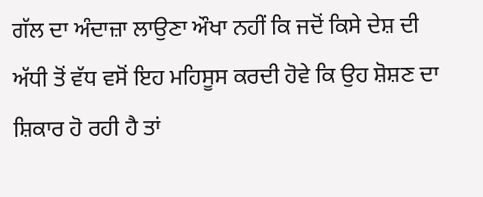ਗੱਲ ਦਾ ਅੰਦਾਜ਼ਾ ਲਾਉਣਾ ਔਖਾ ਨਹੀਂ ਕਿ ਜਦੋਂ ਕਿਸੇ ਦੇਸ਼ ਦੀ ਅੱਧੀ ਤੋਂ ਵੱਧ ਵਸੋਂ ਇਹ ਮਹਿਸੂਸ ਕਰਦੀ ਹੋਵੇ ਕਿ ਉਹ ਸ਼ੋਸ਼ਣ ਦਾ ਸ਼ਿਕਾਰ ਹੋ ਰਹੀ ਹੈ ਤਾਂ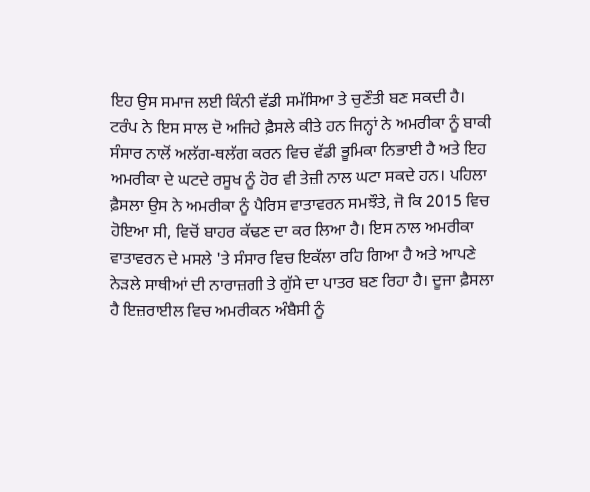ਇਹ ਉਸ ਸਮਾਜ ਲਈ ਕਿੰਨੀ ਵੱਡੀ ਸਮੱਸਿਆ ਤੇ ਚੁਣੌਤੀ ਬਣ ਸਕਦੀ ਹੈ।
ਟਰੰਪ ਨੇ ਇਸ ਸਾਲ ਦੋ ਅਜਿਹੇ ਫ਼ੈਸਲੇ ਕੀਤੇ ਹਨ ਜਿਨ੍ਹਾਂ ਨੇ ਅਮਰੀਕਾ ਨੂੰ ਬਾਕੀ ਸੰਸਾਰ ਨਾਲੋਂ ਅਲੱਗ-ਥਲੱਗ ਕਰਨ ਵਿਚ ਵੱਡੀ ਭੂਮਿਕਾ ਨਿਭਾਈ ਹੈ ਅਤੇ ਇਹ ਅਮਰੀਕਾ ਦੇ ਘਟਦੇ ਰਸੂਖ ਨੂੰ ਹੋਰ ਵੀ ਤੇਜ਼ੀ ਨਾਲ ਘਟਾ ਸਕਦੇ ਹਨ। ਪਹਿਲਾ ਫ਼ੈਸਲਾ ਉਸ ਨੇ ਅਮਰੀਕਾ ਨੂੰ ਪੈਰਿਸ ਵਾਤਾਵਰਨ ਸਮਝੌਤੇ, ਜੋ ਕਿ 2015 ਵਿਚ ਹੋਇਆ ਸੀ, ਵਿਚੋਂ ਬਾਹਰ ਕੱਢਣ ਦਾ ਕਰ ਲਿਆ ਹੈ। ਇਸ ਨਾਲ ਅਮਰੀਕਾ ਵਾਤਾਵਰਨ ਦੇ ਮਸਲੇ 'ਤੇ ਸੰਸਾਰ ਵਿਚ ਇਕੱਲਾ ਰਹਿ ਗਿਆ ਹੈ ਅਤੇ ਆਪਣੇ ਨੇੜਲੇ ਸਾਥੀਆਂ ਦੀ ਨਾਰਾਜ਼ਗੀ ਤੇ ਗੁੱਸੇ ਦਾ ਪਾਤਰ ਬਣ ਰਿਹਾ ਹੈ। ਦੂਜਾ ਫ਼ੈਸਲਾ ਹੈ ਇਜ਼ਰਾਈਲ ਵਿਚ ਅਮਰੀਕਨ ਅੰਬੈਸੀ ਨੂੰ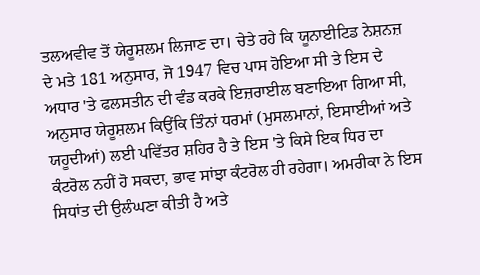ਤਲਅਵੀਵ ਤੋਂ ਯੇਰੂਸ਼ਲਮ ਲਿਜਾਣ ਦਾ। ਚੇਤੇ ਰਹੇ ਕਿ ਯੂਨਾਈਟਿਡ ਨੇਸ਼ਨਜ਼ ਦੇ ਮਤੇ 181 ਅਨੁਸਾਰ, ਜੋ 1947 ਵਿਚ ਪਾਸ ਹੋਇਆ ਸੀ ਤੇ ਇਸ ਦੇ ਅਧਾਰ 'ਤੇ ਫਲਸਤੀਨ ਦੀ ਵੰਡ ਕਰਕੇ ਇਜ਼ਰਾਈਲ ਬਣਾਇਆ ਗਿਆ ਸੀ, ਅਨੁਸਾਰ ਯੇਰੂਸ਼ਲਮ ਕਿਉਂਕਿ ਤਿੰਨਾਂ ਧਰਮਾਂ (ਮੁਸਲਮਾਨਾਂ, ਇਸਾਈਆਂ ਅਤੇ ਯਹੂਦੀਆਂ) ਲਈ ਪਵਿੱਤਰ ਸ਼ਹਿਰ ਹੈ ਤੇ ਇਸ 'ਤੇ ਕਿਸੇ ਇਕ ਧਿਰ ਦਾ ਕੰਟਰੋਲ ਨਹੀਂ ਹੋ ਸਕਦਾ, ਭਾਵ ਸਾਂਝਾ ਕੰਟਰੋਲ ਹੀ ਰਹੇਗਾ। ਅਮਰੀਕਾ ਨੇ ਇਸ ਸਿਧਾਂਤ ਦੀ ਉਲੰਘਣਾ ਕੀਤੀ ਹੈ ਅਤੇ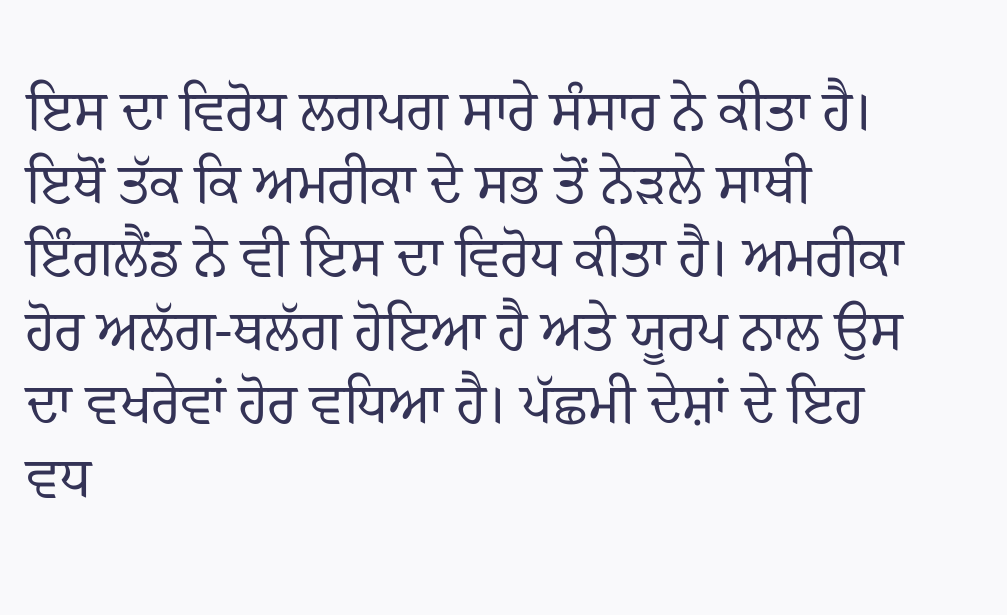ਇਸ ਦਾ ਵਿਰੋਧ ਲਗਪਗ ਸਾਰੇ ਸੰਸਾਰ ਨੇ ਕੀਤਾ ਹੈ। ਇਥੋਂ ਤੱਕ ਕਿ ਅਮਰੀਕਾ ਦੇ ਸਭ ਤੋਂ ਨੇੜਲੇ ਸਾਥੀ ਇੰਗਲੈਂਡ ਨੇ ਵੀ ਇਸ ਦਾ ਵਿਰੋਧ ਕੀਤਾ ਹੈ। ਅਮਰੀਕਾ ਹੋਰ ਅਲੱਗ-ਥਲੱਗ ਹੋਇਆ ਹੈ ਅਤੇ ਯੂਰਪ ਨਾਲ ਉਸ ਦਾ ਵਖਰੇਵਾਂ ਹੋਰ ਵਧਿਆ ਹੈ। ਪੱਛਮੀ ਦੇਸ਼ਾਂ ਦੇ ਇਹ ਵਧ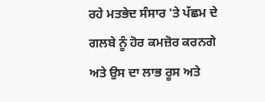ਰਹੇ ਮਤਭੇਦ ਸੰਸਾਰ 'ਤੇ ਪੱਛਮ ਦੇ ਗਲਬੇ ਨੂੰ ਹੋਰ ਕਮਜ਼ੋਰ ਕਰਨਗੇ ਅਤੇ ਉਸ ਦਾ ਲਾਭ ਰੂਸ ਅਤੇ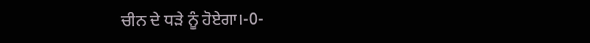ਚੀਨ ਦੇ ਧੜੇ ਨੂੰ ਹੋਏਗਾ।-0-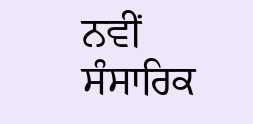ਨਵੀਂ ਸੰਸਾਰਿਕ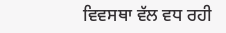ਵਿਵਸਥਾ ਵੱਲ ਵਧ ਰਹੀ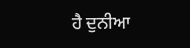ਹੈ ਦੁਨੀਆ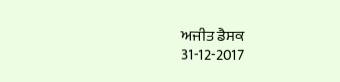ਅਜੀਤ ਡੈਸਕ
31-12-2017